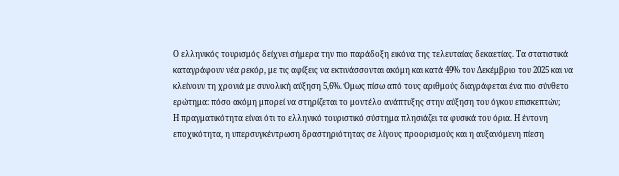Ο ελληνικός τουρισμός δείχνει σήμερα την πιο παράδοξη εικόνα της τελευταίας δεκαετίας. Τα στατιστικά καταγράφουν νέα ρεκόρ, με τις αφίξεις να εκτινάσσονται ακόμη και κατά 49% τον Δεκέμβριο του 2025 και να κλείνουν τη χρονιά με συνολική αύξηση 5,6%. Όμως πίσω από τους αριθμούς διαγράφεται ένα πιο σύνθετο ερώτημα: πόσο ακόμη μπορεί να στηρίζεται το μοντέλο ανάπτυξης στην αύξηση του όγκου επισκεπτών;
Η πραγματικότητα είναι ότι το ελληνικό τουριστικό σύστημα πλησιάζει τα φυσικά του όρια. Η έντονη εποχικότητα, η υπερσυγκέντρωση δραστηριότητας σε λίγους προορισμούς και η αυξανόμενη πίεση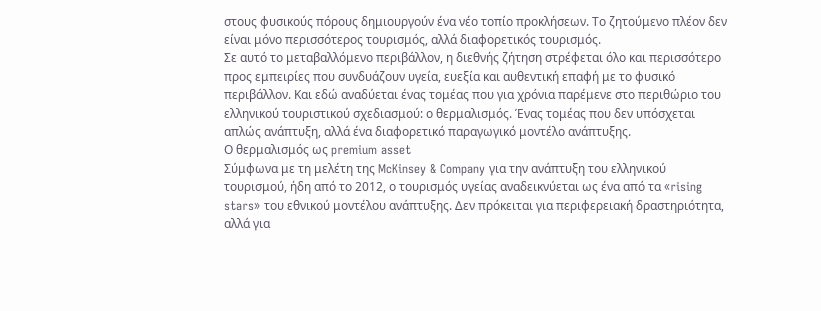στους φυσικούς πόρους δημιουργούν ένα νέο τοπίο προκλήσεων. Το ζητούμενο πλέον δεν είναι μόνο περισσότερος τουρισμός, αλλά διαφορετικός τουρισμός.
Σε αυτό το μεταβαλλόμενο περιβάλλον, η διεθνής ζήτηση στρέφεται όλο και περισσότερο προς εμπειρίες που συνδυάζουν υγεία, ευεξία και αυθεντική επαφή με το φυσικό περιβάλλον. Και εδώ αναδύεται ένας τομέας που για χρόνια παρέμενε στο περιθώριο του ελληνικού τουριστικού σχεδιασμού: ο θερμαλισμός. Ένας τομέας που δεν υπόσχεται απλώς ανάπτυξη, αλλά ένα διαφορετικό παραγωγικό μοντέλο ανάπτυξης.
Ο θερμαλισμός ως premium asset
Σύμφωνα με τη μελέτη της McKinsey & Company για την ανάπτυξη του ελληνικού τουρισμού, ήδη από το 2012, ο τουρισμός υγείας αναδεικνύεται ως ένα από τα «rising stars» του εθνικού μοντέλου ανάπτυξης. Δεν πρόκειται για περιφερειακή δραστηριότητα, αλλά για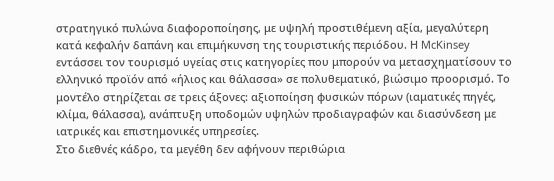στρατηγικό πυλώνα διαφοροποίησης, με υψηλή προστιθέμενη αξία, μεγαλύτερη κατά κεφαλήν δαπάνη και επιμήκυνση της τουριστικής περιόδου. Η McKinsey εντάσσει τον τουρισμό υγείας στις κατηγορίες που μπορούν να μετασχηματίσουν το ελληνικό προϊόν από «ήλιος και θάλασσα» σε πολυθεματικό, βιώσιμο προορισμό. Το μοντέλο στηρίζεται σε τρεις άξονες: αξιοποίηση φυσικών πόρων (ιαματικές πηγές, κλίμα, θάλασσα), ανάπτυξη υποδομών υψηλών προδιαγραφών και διασύνδεση με ιατρικές και επιστημονικές υπηρεσίες.
Στο διεθνές κάδρο, τα μεγέθη δεν αφήνουν περιθώρια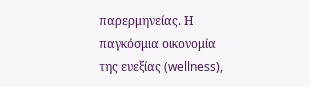παρερμηνείας. Η παγκόσμια οικονομία της ευεξίας (wellness),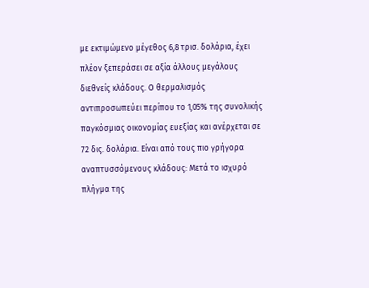με εκτιμώμενο μέγεθος 6,8 τρισ. δολάρια, έχει πλέον ξεπεράσει σε αξία άλλους μεγάλους διεθνείς κλάδους. Ο θερμαλισμός αντιπροσωπεύει περίπου το 1,05% της συνολικής παγκόσμιας οικονομίας ευεξίας και ανέρχεται σε 72 δις. δολάρια. Είναι από τους πιο γρήγορα αναπτυσσόμενους κλάδους: Μετά το ισχυρό πλήγμα της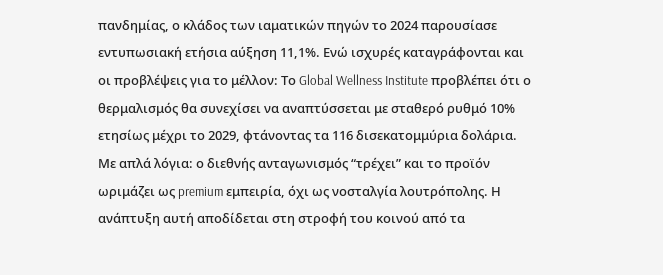πανδημίας, ο κλάδος των ιαματικών πηγών το 2024 παρουσίασε εντυπωσιακή ετήσια αύξηση 11,1%. Ενώ ισχυρές καταγράφονται και οι προβλέψεις για το μέλλον: Το Global Wellness Institute προβλέπει ότι ο θερμαλισμός θα συνεχίσει να αναπτύσσεται με σταθερό ρυθμό 10% ετησίως μέχρι το 2029, φτάνοντας τα 116 δισεκατομμύρια δολάρια.
Με απλά λόγια: ο διεθνής ανταγωνισμός “τρέχει” και το προϊόν ωριμάζει ως premium εμπειρία, όχι ως νοσταλγία λουτρόπολης. Η ανάπτυξη αυτή αποδίδεται στη στροφή του κοινού από τα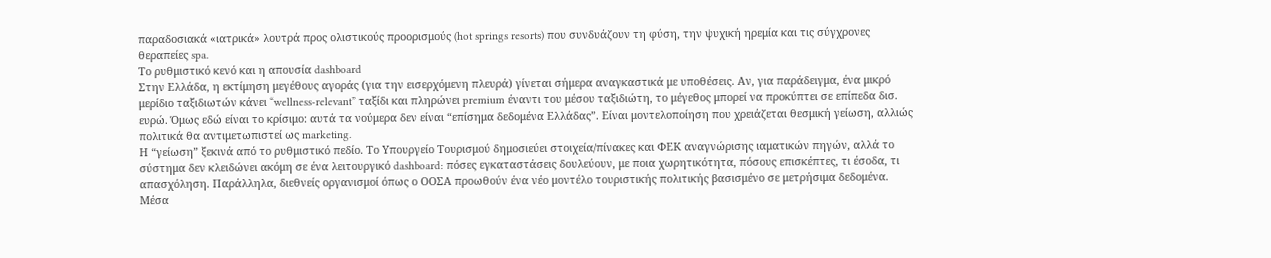παραδοσιακά «ιατρικά» λουτρά προς ολιστικούς προορισμούς (hot springs resorts) που συνδυάζουν τη φύση, την ψυχική ηρεμία και τις σύγχρονες θεραπείες spa.
Το ρυθμιστικό κενό και η απουσία dashboard
Στην Ελλάδα, η εκτίμηση μεγέθους αγοράς (για την εισερχόμενη πλευρά) γίνεται σήμερα αναγκαστικά με υποθέσεις. Αν, για παράδειγμα, ένα μικρό μερίδιο ταξιδιωτών κάνει “wellness-relevant” ταξίδι και πληρώνει premium έναντι του μέσου ταξιδιώτη, το μέγεθος μπορεί να προκύπτει σε επίπεδα δισ. ευρώ. Όμως εδώ είναι το κρίσιμο: αυτά τα νούμερα δεν είναι “επίσημα δεδομένα Ελλάδας”. Είναι μοντελοποίηση που χρειάζεται θεσμική γείωση, αλλιώς πολιτικά θα αντιμετωπιστεί ως marketing.
Η “γείωση” ξεκινά από το ρυθμιστικό πεδίο. Το Υπουργείο Τουρισμού δημοσιεύει στοιχεία/πίνακες και ΦΕΚ αναγνώρισης ιαματικών πηγών, αλλά το σύστημα δεν κλειδώνει ακόμη σε ένα λειτουργικό dashboard: πόσες εγκαταστάσεις δουλεύουν, με ποια χωρητικότητα, πόσους επισκέπτες, τι έσοδα, τι απασχόληση. Παράλληλα, διεθνείς οργανισμοί όπως ο ΟΟΣΑ προωθούν ένα νέο μοντέλο τουριστικής πολιτικής βασισμένο σε μετρήσιμα δεδομένα. Μέσα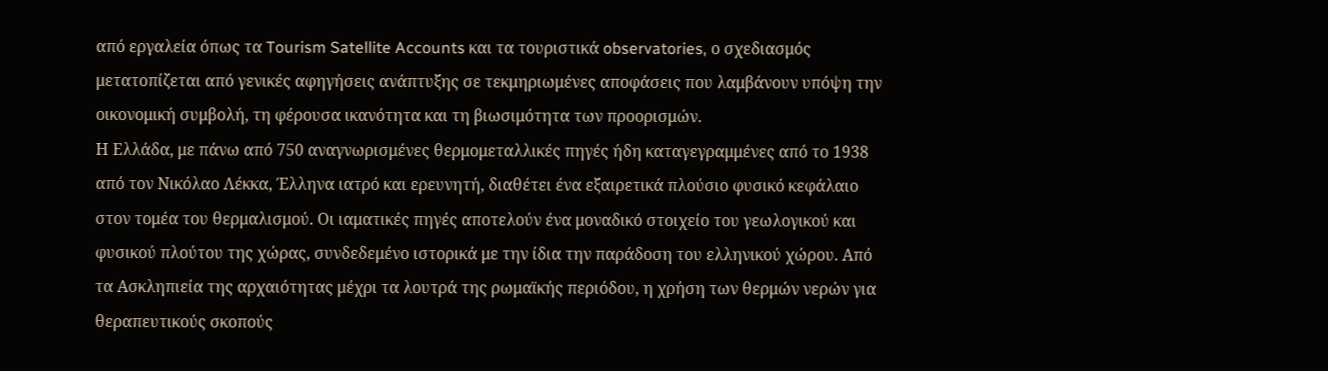από εργαλεία όπως τα Tourism Satellite Accounts και τα τουριστικά observatories, ο σχεδιασμός μετατοπίζεται από γενικές αφηγήσεις ανάπτυξης σε τεκμηριωμένες αποφάσεις που λαμβάνουν υπόψη την οικονομική συμβολή, τη φέρουσα ικανότητα και τη βιωσιμότητα των προορισμών.
Η Ελλάδα, με πάνω από 750 αναγνωρισμένες θερμομεταλλικές πηγές ήδη καταγεγραμμένες από το 1938 από τον Νικόλαο Λέκκα, Έλληνα ιατρό και ερευνητή, διαθέτει ένα εξαιρετικά πλούσιο φυσικό κεφάλαιο στον τομέα του θερμαλισμού. Οι ιαματικές πηγές αποτελούν ένα μοναδικό στοιχείο του γεωλογικού και φυσικού πλούτου της χώρας, συνδεδεμένο ιστορικά με την ίδια την παράδοση του ελληνικού χώρου. Από τα Ασκληπιεία της αρχαιότητας μέχρι τα λουτρά της ρωμαϊκής περιόδου, η χρήση των θερμών νερών για θεραπευτικούς σκοπούς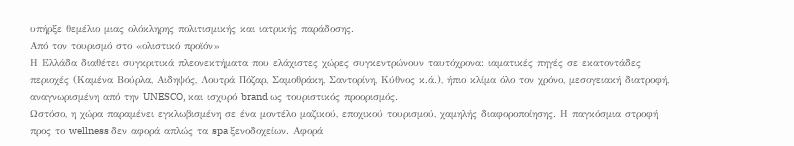υπήρξε θεμέλιο μιας ολόκληρης πολιτισμικής και ιατρικής παράδοσης.
Από τον τουρισμό στο «ολιστικό προϊόν»
Η Ελλάδα διαθέτει συγκριτικά πλεονεκτήματα που ελάχιστες χώρες συγκεντρώνουν ταυτόχρονα: ιαματικές πηγές σε εκατοντάδες περιοχές (Καμένα Βούρλα, Αιδηψός, Λουτρά Πόζαρ, Σαμοθράκη, Σαντορίνη, Κύθνος κ.ά.), ήπιο κλίμα όλο τον χρόνο, μεσογειακή διατροφή, αναγνωρισμένη από την UNESCO, και ισχυρό brand ως τουριστικός προορισμός.
Ωστόσο, η χώρα παραμένει εγκλωβισμένη σε ένα μοντέλο μαζικού, εποχικού τουρισμού, χαμηλής διαφοροποίησης. Η παγκόσμια στροφή προς το wellness δεν αφορά απλώς τα spa ξενοδοχείων. Αφορά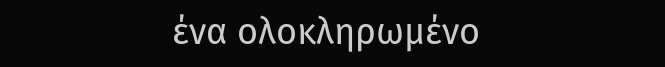ένα ολοκληρωμένο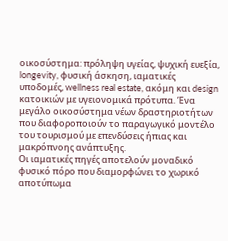οικοσύστημα: πρόληψη υγείας, ψυχική ευεξία, longevity, φυσική άσκηση, ιαματικές υποδομές, wellness real estate, ακόμη και design κατοικιών με υγειονομικά πρότυπα. Ένα μεγάλο οικοσύστημα νέων δραστηριοτήτων που διαφοροποιούν το παραγωγικό μοντέλο του τουρισμού με επενδύσεις ήπιας και μακρόπνοης ανάπτυξης.
Οι ιαματικές πηγές αποτελούν μοναδικό φυσικό πόρο που διαμορφώνει το χωρικό αποτύπωμα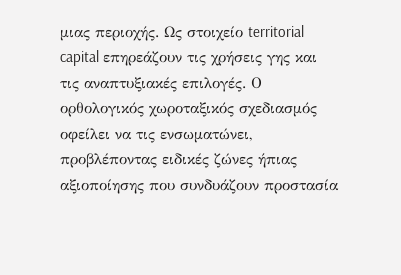μιας περιοχής. Ως στοιχείο territorial capital επηρεάζουν τις χρήσεις γης και τις αναπτυξιακές επιλογές. Ο ορθολογικός χωροταξικός σχεδιασμός οφείλει να τις ενσωματώνει, προβλέποντας ειδικές ζώνες ήπιας αξιοποίησης που συνδυάζουν προστασία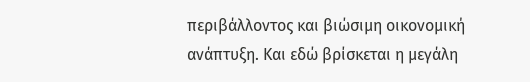περιβάλλοντος και βιώσιμη οικονομική ανάπτυξη. Και εδώ βρίσκεται η μεγάλη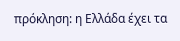πρόκληση: η Ελλάδα έχει τα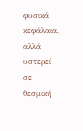φυσικά κεφάλαια, αλλά υστερεί σε θεσμική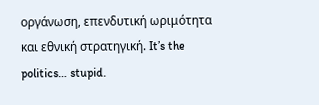οργάνωση, επενδυτική ωριμότητα και εθνική στρατηγική. It’s the politics… stupid.